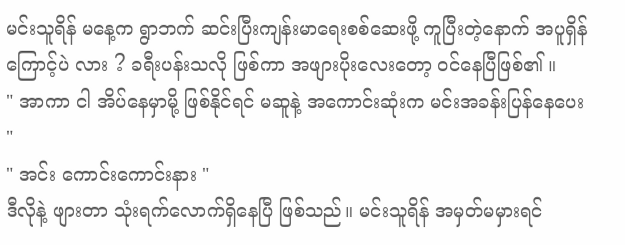မင်းသူရိန် မနေ့က ရွာဘက် ဆင်းပြီးကျန်းမာရေးစစ်ဆေးဖို့ ကူပြီးတဲ့နောက် အပူရှိန်ကြောင့်ပဲ လား ? ခရီးပန်းသလို ဖြစ်ကာ အဖျားပိုးလေးတော့ ဝင်နေပြီဖြစ်၏ ။
" အာကာ ငါ အိပ်နေမှာမို့ ဖြစ်နိုင်ရင် မဆူနဲ့ အကောင်းဆုံးက မင်းအခန်းပြန်နေပေး "
" အင်း ကောင်းကောင်းနား "
ဒီလိုနဲ့ ဖျားတာ သုံးရက်လောက်ရှိနေပြီ ဖြစ်သည်။ မင်းသူရိန် အမှတ်မမှားရင်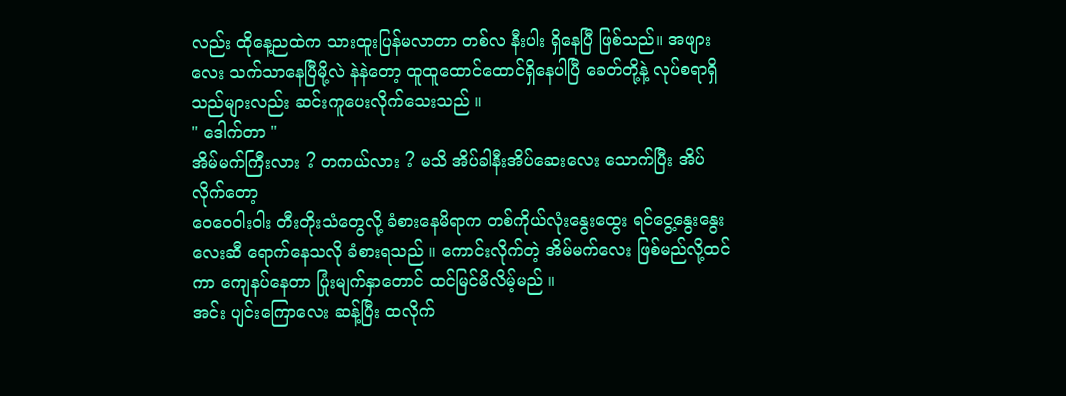လည်း ထိုနေ့ညထဲက သားထူးပြန်မလာတာ တစ်လ နီးပါး ရှိနေပြီ ဖြစ်သည်။ အဖျားလေး သက်သာနေပြီမို့လဲ နဲနဲတော့ ထူထူထောင်ထောင်ရှိနေပါပြီ ခေတ်တို့နဲ့ လုပ်စရာရှိသည်များလည်း ဆင်းကူပေးလိုက်သေးသည် ။
" ဒေါက်တာ "
အိမ်မက်ကြီးလား ? တကယ်လား ? မသိ အိပ်ခါနီးအိပ်ဆေးလေး သောက်ပြီး အိပ်လိုက်တော့
ဝေဝေဝါးဝါး တီးတိုးသံတွေလို့ ခံစားနေမိရာက တစ်ကိုယ်လုံးနွေးထွေး ရင်ငွေ့နွေးနွေးလေးဆီ ရောက်နေသလို ခံစားရသည် ။ ကောင်းလိုက်တဲ့ အိမ်မက်လေး ဖြစ်မည်လို့ထင်ကာ ကျေနပ်နေတာ ပြုံးမျက်နှာတောင် ထင်မြင်မိလိမ့်မည် ။
အင်း ပျင်းကြောလေး ဆန့်ပြီး ထလိုက်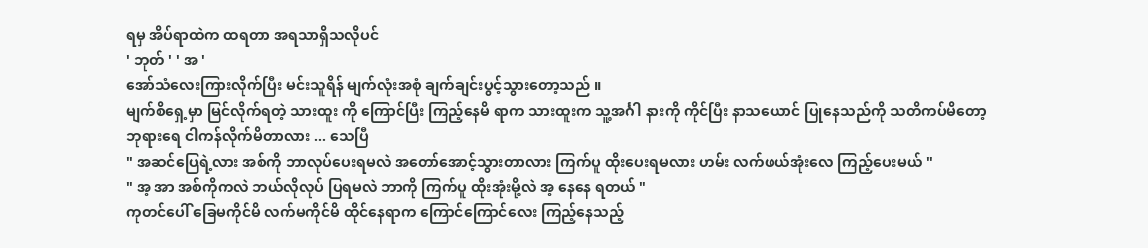ရမှ အိပ်ရာထဲက ထရတာ အရသာရှိသလိုပင်
' ဘုတ် ' ' အ '
အော်သံလေးကြားလိုက်ပြီး မင်းသူရိန် မျက်လုံးအစုံ ချက်ချင်းပွင့်သွားတော့သည် ။
မျက်စိရှေ့မှာ မြင်လိုက်ရတဲ့ သားထူး ကို ကြောင်ပြီး ကြည့်နေမိ ရာက သားထူးက သူ့အင်္ဂါ နားကို ကိုင်ပြီး နာသယောင် ပြုနေသည်ကို သတိကပ်မိတော့
ဘုရားရေ ငါကန်လိုက်မိတာလား ... သေပြီ
" အဆင်ပြေရဲ့လား အစ်ကို ဘာလုပ်ပေးရမလဲ အတော်အောင့်သွားတာလား ကြက်ပူ ထိုးပေးရမလား ဟမ်း လက်ဖယ်အုံးလေ ကြည့်ပေးမယ် "
" အ့ အာ အစ်ကိုကလဲ ဘယ်လိုလုပ် ပြရမလဲ ဘာကို ကြက်ပူ ထိုးအုံးမို့လဲ အ့ နေနေ ရတယ် "
ကုတင်ပေါ် ခြေမကိုင်မိ လက်မကိုင်မိ ထိုင်နေရာက ကြောင်ကြောင်လေး ကြည့်နေသည့်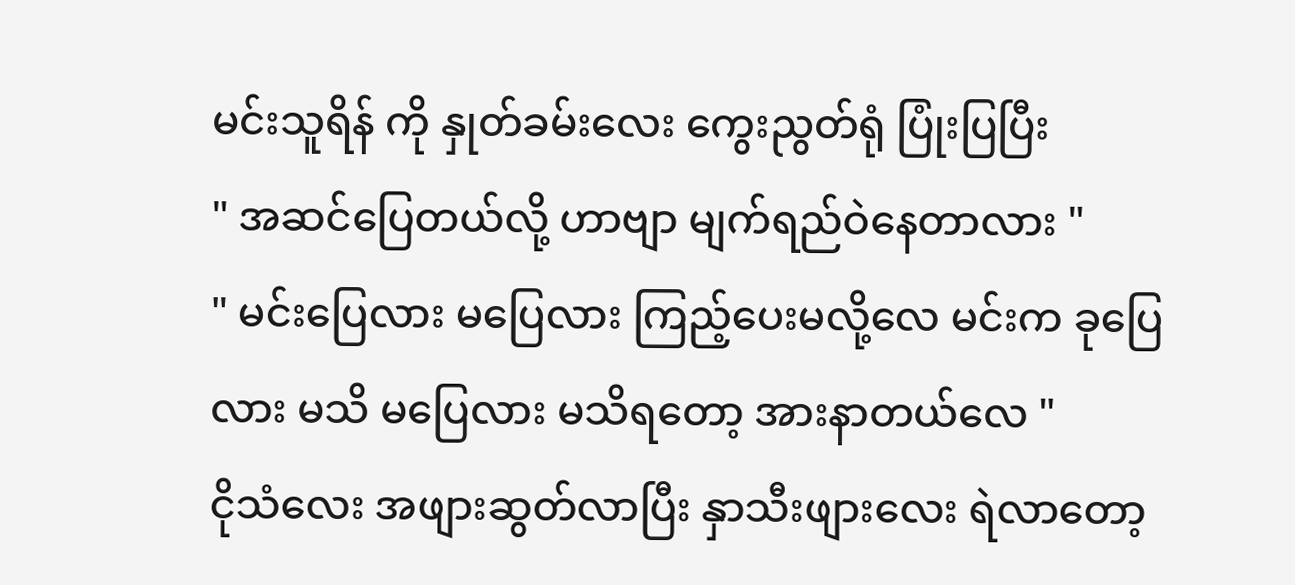မင်းသူရိန် ကို နှုတ်ခမ်းလေး ကွေးညွတ်ရုံ ပြုံးပြပြီး
" အဆင်ပြေတယ်လို့ ဟာဗျာ မျက်ရည်ဝဲနေတာလား "
" မင်းပြေလား မပြေလား ကြည့်ပေးမလို့လေ မင်းက ခုပြေလား မသိ မပြေလား မသိရတော့ အားနာတယ်လေ "
ငိုသံလေး အဖျားဆွတ်လာပြီး နှာသီးဖျားလေး ရဲလာတော့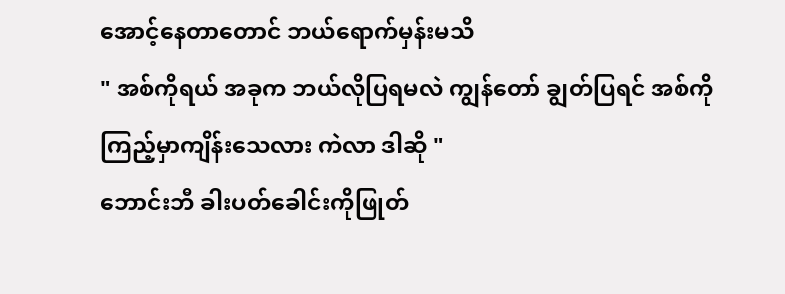အောင့်နေတာတောင် ဘယ်ရောက်မှန်းမသိ
" အစ်ကိုရယ် အခုက ဘယ်လိုပြရမလဲ ကျွန်တော် ချွတ်ပြရင် အစ်ကို ကြည့်မှာကျိန်းသေလား ကဲလာ ဒါဆို "
ဘောင်းဘီ ခါးပတ်ခေါင်းကိုဖြုတ်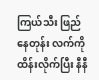ကြယ်သီး ဖြည်နေတုန်း လက်ကို ထိန်းလိုက်ပြီး နီနီ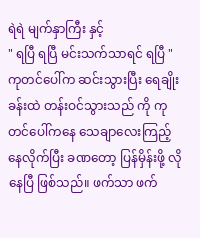ရဲရဲ မျက်နှာကြီး နှင့်
" ရပြီ ရပြီ မင်းသက်သာရင် ရပြီ "
ကုတင်ပေါ်က ဆင်းသွားပြီး ရေချိုးခန်းထဲ တန်းဝင်သွားသည် ကို ကုတင်ပေါ်ကနေ သေချာလေးကြည့်နေလိုက်ပြီး ခဏတော့ ပြန်မှိန်းဖို့ လိုနေပြီ ဖြစ်သည်။ ဖက်သာ ဖက်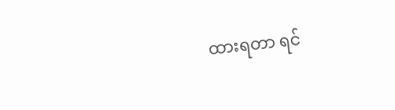ထားရတာ ရင်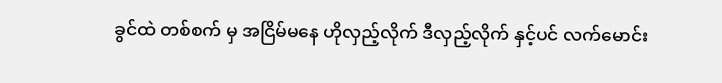ခွင်ထဲ တစ်စက် မှ အငြိမ်မနေ ဟိုလှည့်လိုက် ဒီလှည့်လိုက် နှင့်ပင် လက်မောင်း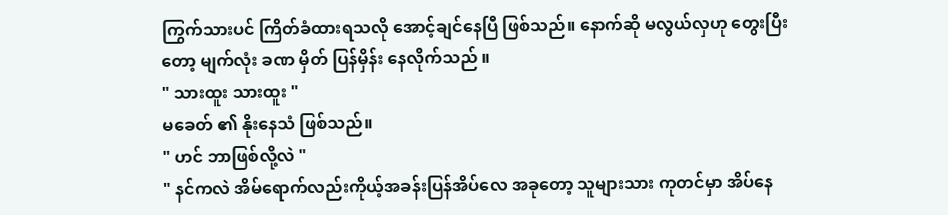ကြွက်သားပင် ကြိတ်ခံထားရသလို အောင့်ချင်နေပြီ ဖြစ်သည်။ နောက်ဆို မလွယ်လှဟု တွေးပြီးတော့ မျက်လုံး ခဏ မှိတ် ပြန်မှိန်း နေလိုက်သည် ။
" သားထူး သားထူး "
မခေတ် ၏ နိုးနေသံ ဖြစ်သည်။
" ဟင် ဘာဖြစ်လို့လဲ "
" နင်ကလဲ အိမ်ရောက်လည်းကိုယ့်အခန်းပြန်အိပ်လေ အခုတော့ သူများသား ကုတင်မှာ အိပ်နေ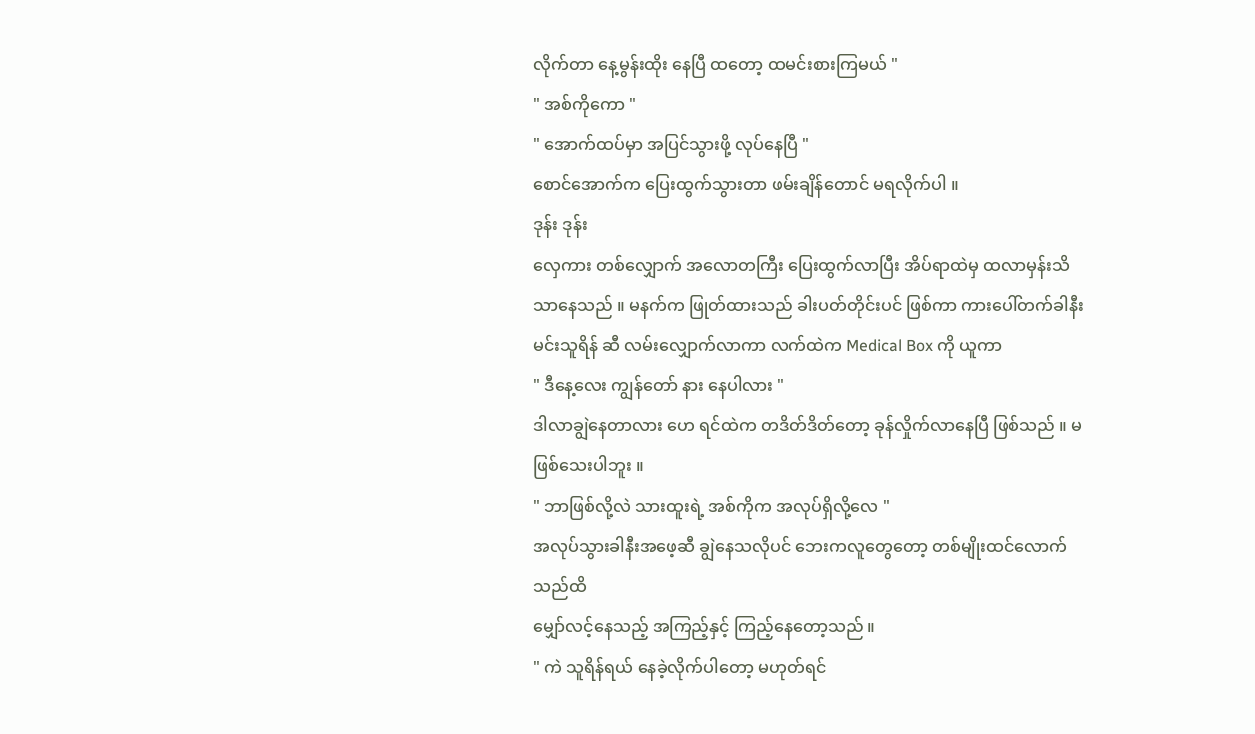လိုက်တာ နေ့မွန်းထိုး နေပြီ ထတော့ ထမင်းစားကြမယ် "
" အစ်ကိုကော "
" အောက်ထပ်မှာ အပြင်သွားဖို့ လုပ်နေပြီ "
စောင်အောက်က ပြေးထွက်သွားတာ ဖမ်းချိန်တောင် မရလိုက်ပါ ။
ဒုန်း ဒုန်း
လှေကား တစ်လျှောက် အလောတကြီး ပြေးထွက်လာပြီး အိပ်ရာထဲမှ ထလာမှန်းသိသာနေသည် ။ မနက်က ဖြုတ်ထားသည် ခါးပတ်တိုင်းပင် ဖြစ်ကာ ကားပေါ်တက်ခါနီး မင်းသူရိန် ဆီ လမ်းလျှောက်လာကာ လက်ထဲက Medical Box ကို ယူကာ
" ဒီနေ့လေး ကျွန်တော် နား နေပါလား "
ဒါလာချွဲနေတာလား ဟေ ရင်ထဲက တဒိတ်ဒိတ်တော့ ခုန်လှိုက်လာနေပြီ ဖြစ်သည် ။ မဖြစ်သေးပါဘူး ။
" ဘာဖြစ်လို့လဲ သားထူးရဲ့ အစ်ကိုက အလုပ်ရှိလို့လေ "
အလုပ်သွားခါနီးအဖေ့ဆီ ချွဲနေသလိုပင် ဘေးကလူတွေတော့ တစ်မျိုးထင်လောက်သည်ထိ
မျှော်လင့်နေသည့် အကြည့်နှင့် ကြည့်နေတော့သည် ။
" ကဲ သူရိန်ရယ် နေခဲ့လိုက်ပါတော့ မဟုတ်ရင်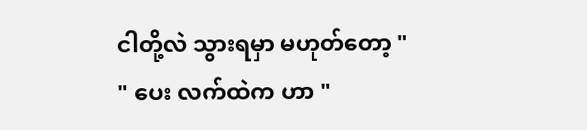ငါတို့လဲ သွားရမှာ မဟုတ်တော့ "
" ပေး လက်ထဲက ဟာ "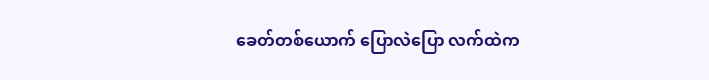ခေတ်တစ်ယောက် ပြောလဲပြော လက်ထဲက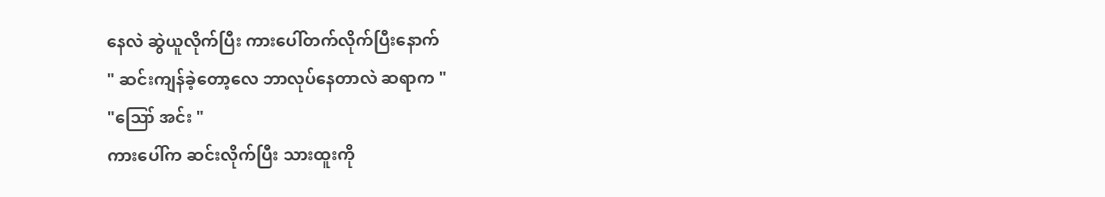နေလဲ ဆွဲယူလိုက်ပြီး ကားပေါ်တက်လိုက်ပြီးနောက်
" ဆင်းကျန်ခဲ့တော့လေ ဘာလုပ်နေတာလဲ ဆရာက "
"ဪ အင်း "
ကားပေါ်က ဆင်းလိုက်ပြီး သားထူးကို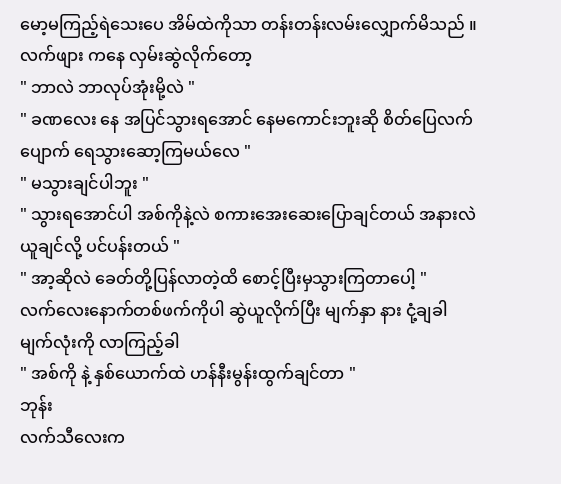မော့မကြည့်ရဲသေးပေ အိမ်ထဲကိုသာ တန်းတန်းလမ်းလျှောက်မိသည် ။ လက်ဖျား ကနေ လှမ်းဆွဲလိုက်တော့
" ဘာလဲ ဘာလုပ်အုံးမို့လဲ "
" ခဏလေး နေ အပြင်သွားရအောင် နေမကောင်းဘူးဆို စိတ်ပြေလက်ပျောက် ရေသွားဆော့ကြမယ်လေ "
" မသွားချင်ပါဘူး "
" သွားရအောင်ပါ အစ်ကိုနဲ့လဲ စကားအေးဆေးပြောချင်တယ် အနားလဲ ယူချင်လို့ ပင်ပန်းတယ် "
" အာ့ဆိုလဲ ခေတ်တို့ပြန်လာတဲ့ထိ စောင့်ပြီးမှသွားကြတာပေါ့ "
လက်လေးနောက်တစ်ဖက်ကိုပါ ဆွဲယူလိုက်ပြီး မျက်နှာ နား ငုံ့ချခါ မျက်လုံးကို လာကြည့်ခါ
" အစ်ကို နဲ့ နှစ်ယောက်ထဲ ဟန်နီးမွန်းထွက်ချင်တာ "
ဘုန်း
လက်သီလေးက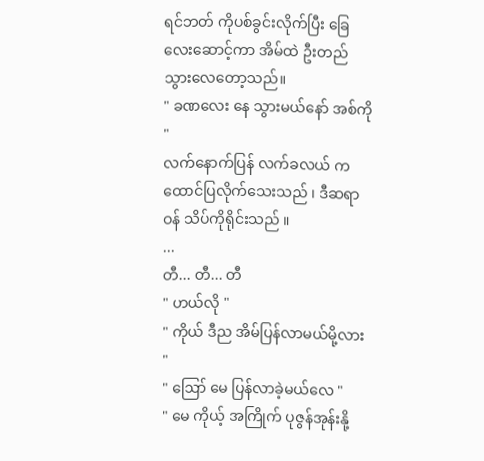ရင်ဘတ် ကိုပစ်ခွင်းလိုက်ပြီး ခြေလေးဆောင့်ကာ အိမ်ထဲ ဦးတည်သွားလေတော့သည်။
" ခဏလေး နေ သွားမယ်နော် အစ်ကို "
လက်နောက်ပြန် လက်ခလယ် ကထောင်ပြလိုက်သေးသည် ၊ ဒီဆရာဝန် သိပ်ကိုရိုင်းသည် ။
...
တီ... တီ... တီ
" ဟယ်လို "
" ကိုယ် ဒီည အိမ်ပြန်လာမယ်မို့လား "
" ဪ မေ ပြန်လာခဲ့မယ်လေ "
" မေ ကိုယ့် အကြိုက် ပုဇွန်အုန်းနို့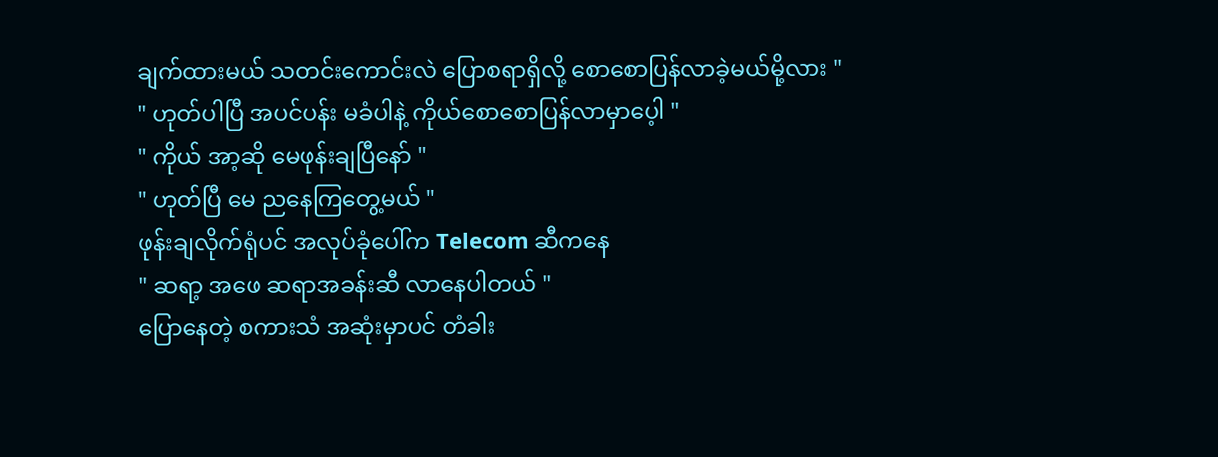ချက်ထားမယ် သတင်းကောင်းလဲ ပြောစရာရှိလို့ စောစောပြန်လာခဲ့မယ်မို့လား "
" ဟုတ်ပါပြီ အပင်ပန်း မခံပါနဲ့ ကိုယ်စောစောပြန်လာမှာပေ့ါ "
" ကိုယ် အာ့ဆို မေဖုန်းချပြီနော် "
" ဟုတ်ပြီ မေ ညနေကြတွေ့မယ် "
ဖုန်းချလိုက်ရုံပင် အလုပ်ခုံပေါ်က Telecom ဆီကနေ
" ဆရာ့ အဖေ ဆရာအခန်းဆီ လာနေပါတယ် "
ပြောနေတဲ့ စကားသံ အဆုံးမှာပင် တံခါး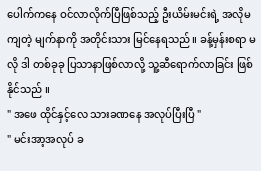ပေါက်ကနေ ဝင်လာလိုက်ပြီဖြစ်သည့် ဦးယိမ်းမင်းရဲ့ အလိုမကျတဲ့ မျက်နာကို အတိုင်းသား မြင်နေရသည်။ ခန့်မှန်းစရာ မလို ဒါ တစ်ခုခု ပြသာနာဖြစ်လာလို့ သူ့ဆီရောက်လာခြင်း ဖြစ်နိုင်သည် ။
" အဖေ ထိုင်နှင့်လေ သားခဏနေ အလုပ်ပြီးပြီ "
" မင်းအာ့အလုပ် ခ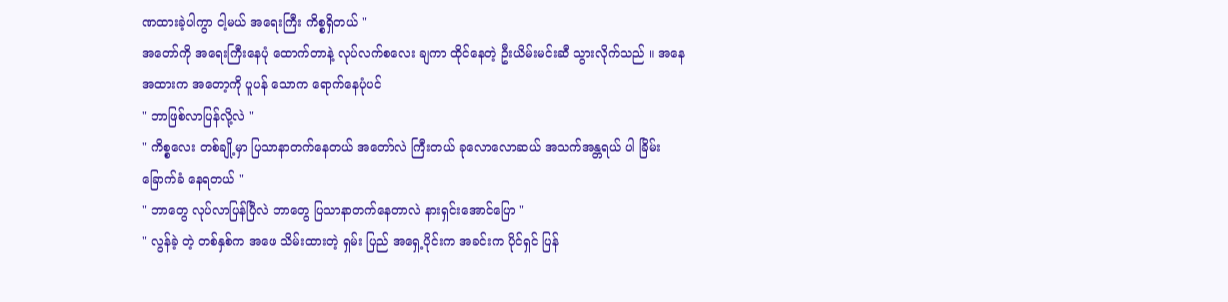ဏထားခဲ့ပါကွာ ငါ့မယ် အရေးကြီး ကိစ္စရှိတယ် "
အတော်ကို အရေးကြီးနေပုံ ထောက်တာနဲ့ လုပ်လက်စလေး ချကာ ထိုင်နေတဲ့ ဦးယိမ်းမင်းဆီ သွားလိုက်သည် ။ အနေအထားက အတော့ကို ပူပန် သောက ရောက်နေပုံပင်
" ဘာဖြစ်လာပြန်လို့လဲ "
" ကိစ္စလေး တစ်ချို့မှာ ပြသာနာတက်နေတယ် အတော်လဲ ကြီးတယ် ခုလောလောဆယ် အသက်အန္တရယ် ပါ ခြိမ်းခြောက်ခံ နေရတယ် "
" ဘာတွေ လုပ်လာပြန်ပြီလဲ ဘာတွေ ပြသာနာတက်နေတာလဲ နားရှင်းအောင်ပြော "
" လွန်ခဲ့ တဲ့ တစ်နှစ်က အဖေ သိမ်းထားတဲ့ ရှမ်း ပြည် အရှေ့ပိုင်းက အခင်းက ပိုင်ရှင် ပြန်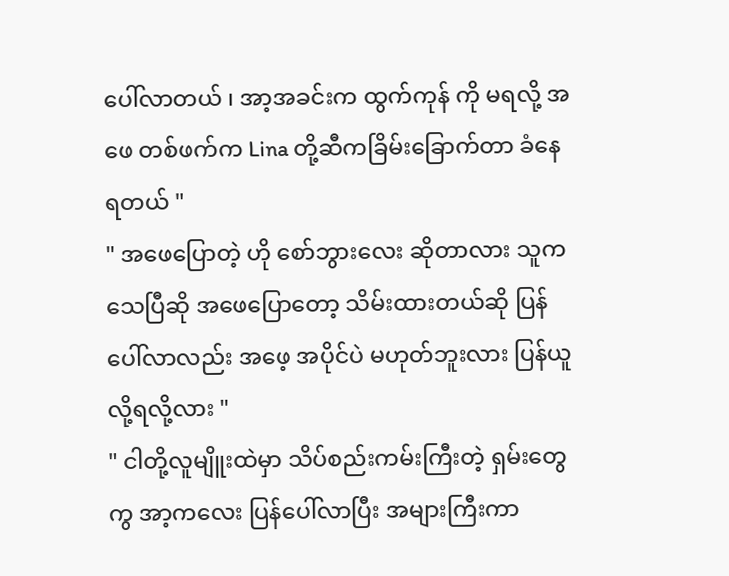ပေါ်လာတယ် ၊ အာ့အခင်းက ထွက်ကုန် ကို မရလို့ အဖေ တစ်ဖက်က Lina တို့ဆီကခြိမ်းခြောက်တာ ခံနေရတယ် "
" အဖေပြောတဲ့ ဟို စော်ဘွားလေး ဆိုတာလား သူက သေပြီဆို အဖေပြောတော့ သိမ်းထားတယ်ဆို ပြန်ပေါ်လာလည်း အဖေ့ အပိုင်ပဲ မဟုတ်ဘူးလား ပြန်ယူလို့ရလို့လား "
" ငါတို့လူမျိူးထဲမှာ သိပ်စည်းကမ်းကြီးတဲ့ ရှမ်းတွေကွ အာ့ကလေး ပြန်ပေါ်လာပြီး အများကြီးကာ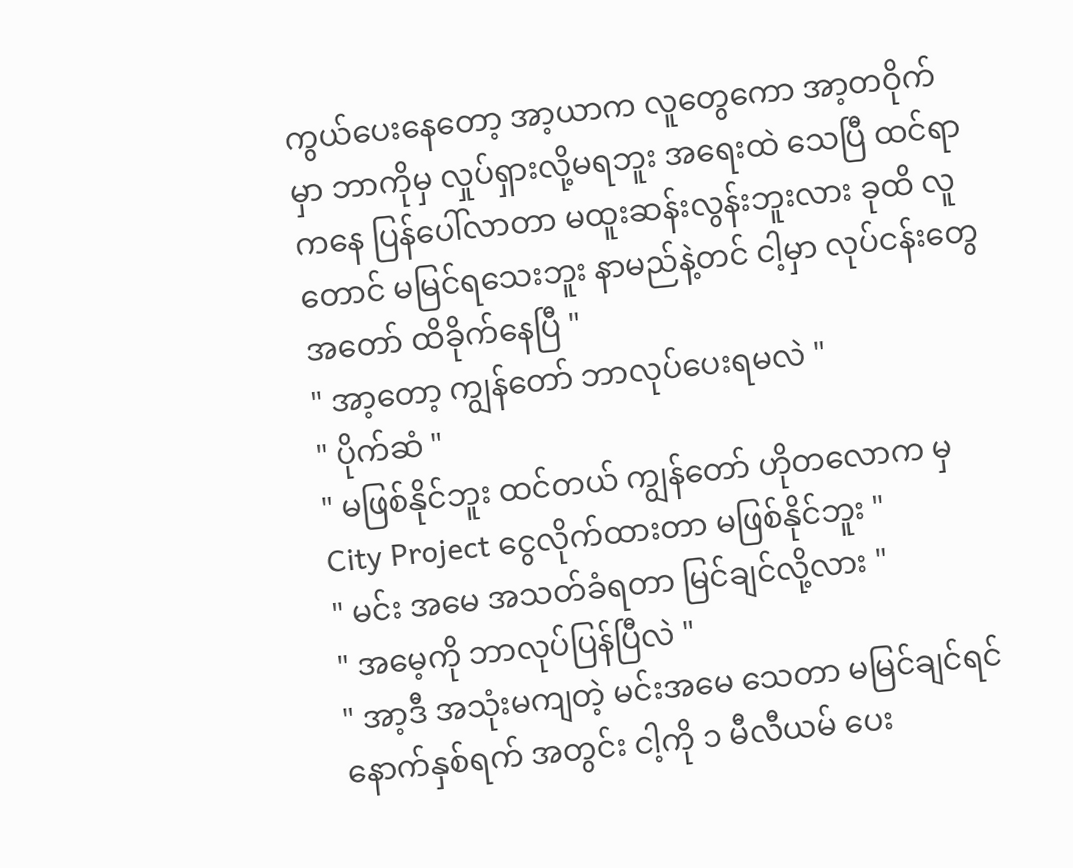ကွယ်ပေးနေတော့ အာ့ယာက လူတွေကော အာ့တဝိုက်မှာ ဘာကိုမှ လှုပ်ရှားလို့မရဘူး အရေးထဲ သေပြီ ထင်ရာကနေ ပြန်ပေါ်လာတာ မထူးဆန်းလွန်းဘူးလား ခုထိ လူတောင် မမြင်ရသေးဘူး နာမည်နဲ့တင် ငါ့မှာ လုပ်ငန်းတွေ အတော် ထိခိုက်နေပြီ "
" အာ့တော့ ကျွန်တော် ဘာလုပ်ပေးရမလဲ "
" ပိုက်ဆံ "
" မဖြစ်နိုင်ဘူး ထင်တယ် ကျွန်တော် ဟိုတလောက မှ City Project ငွေလိုက်ထားတာ မဖြစ်နိုင်ဘူး "
" မင်း အမေ အသတ်ခံရတာ မြင်ချင်လို့လား "
" အမေ့ကို ဘာလုပ်ပြန်ပြီလဲ "
" အာ့ဒီ အသုံးမကျတဲ့ မင်းအမေ သေတာ မမြင်ချင်ရင် နောက်နှစ်ရက် အတွင်း ငါ့ကို ၁ မီလီယမ် ပေး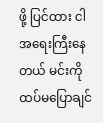ဖို့ ပြင်ထား ငါအရေးကြီးနေတယ် မင်းကို ထပ်မပြောချင်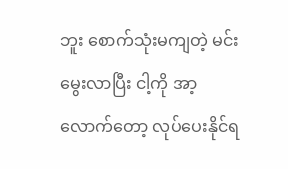ဘူး စောက်သုံးမကျတဲ့ မင်း မွေးလာပြီး ငါ့ကို အာ့လောက်တော့ လုပ်ပေးနိုင်ရ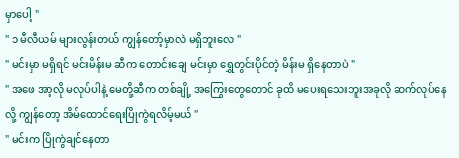မှာပေါ့ "
" ၁ မီလီယမ် များလွန်းတယ် ကျွန်တော့်မှာလဲ မရှိဘူးလေ "
" မင်းမှာ မရှိရင် မင်းမိန်းမ ဆီက တောင်းချေ မင်းမှာ ရွှေတွင်းပိုင်တဲ့ မိန်းမ ရှိနေတာပဲ "
" အဖေ အာ့လို မလုပ်ပါနဲ့ မေတို့ဆီက တစ်ချို့ အကြွေးတွေတောင် ခုထိ မပေးရသေးဘူးအခုလို ဆက်လုပ်နေလို့ ကျွန်တော့ အိမ်ထောင်ရေးပြိုကွဲရလိမ့်မယ် "
" မင်းက ပြိုကွဲချင်နေတာ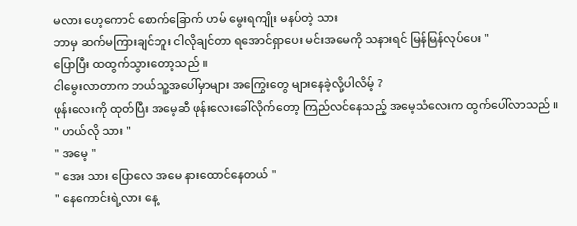မလား ဟေ့ကောင် စောက်ခြောက် ဟမ် မွေးရကျိုး မနပ်တဲ့ သား
ဘာမှ ဆက်မကြားချင်ဘူး ငါလိုချင်တာ ရအောင်ရှာပေး မင်းအမေကို သနားရင် မြန်မြန်လုပ်ပေး "
ပြောပြီး ထထွက်သွားတော့သည် ။
ငါမွေးလာတာက ဘယ်သူ့အပေါ်မှာများ အကြွေးတွေ များနေခဲ့လို့ပါလိမ့် ?
ဖုန်းလေးကို ထုတ်ပြီး အမေ့ဆီ ဖုန်းလေးခေါ်လိုက်တော့ ကြည်လင်နေသည့် အမေ့သံလေးက ထွက်ပေါ်လာသည် ။
" ဟယ်လို သား "
" အမေ့ "
" အေး သား ပြောလေ အမေ နားထောင်နေတယ် "
" နေကောင်းရဲ့လား နေ့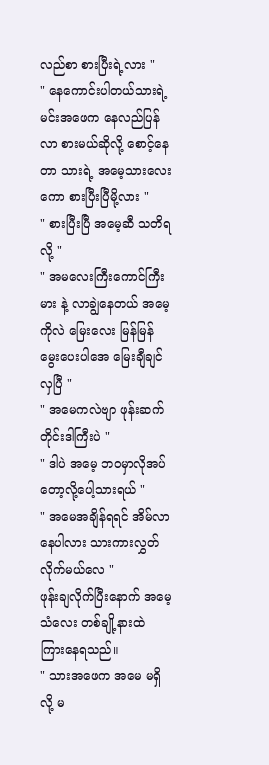လည်စာ စားပြီးရဲ့လား "
" နေကောင်းပါတယ်သားရဲ့ မင်းအဖေက နေလည်ပြန်လာ စားမယ်ဆိုလို့ စောင့်နေတာ သားရဲ့ အမေ့သားလေးကော စားပြီးပြီမို့လား "
" စားပြီးပြီ အမေ့ဆီ သတိရလို့ "
" အမလေးကြီးကောင်ကြီးမား နဲ့ လာချွဲနေတယ် အမေ့ကိုလဲ မြေးလေး မြန်မြန် မွေးပေးပါအေ မြေးချီချင်လှပြီ "
" အမေကလဲဗျာ ဖုန်းဆက်တိုင်းဒါကြီးပဲ "
" ဒါပဲ အမေ့ ဘဝမှာလိုအပ်တော့လို့ပေါ့သားရယ် "
" အမေအချိန်ရရင် အိမ်လာနေပါလား သားကားလွှတ်လိုက်မယ်လေ "
ဖုန်းချလိုက်ပြီးနောက် အမေ့သံလေး တစ်ချို့နားထဲ ကြားနေရသည်။
" သားအဖေက အမေ မရှိလို့ မ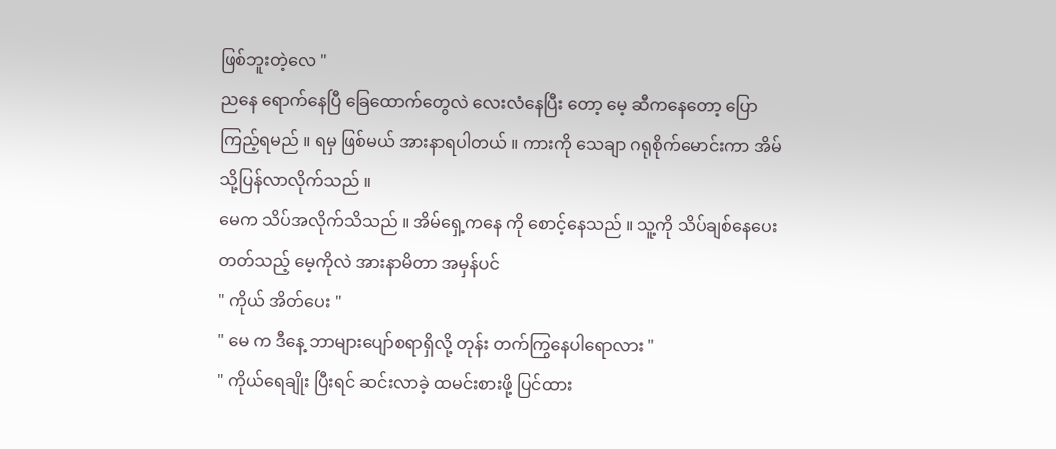ဖြစ်ဘူးတဲ့လေ "
ညနေ ရောက်နေပြီ ခြေထောက်တွေလဲ လေးလံနေပြီး တော့ မေ့ ဆီကနေတော့ ပြောကြည့်ရမည် ။ ရမှ ဖြစ်မယ် အားနာရပါတယ် ။ ကားကို သေချာ ဂရုစိုက်မောင်းကာ အိမ်သို့ပြန်လာလိုက်သည် ။
မေက သိပ်အလိုက်သိသည် ။ အိမ်ရှေ့ကနေ ကို စောင့်နေသည် ။ သူ့ကို သိပ်ချစ်နေပေးတတ်သည့် မေ့ကိုလဲ အားနာမိတာ အမှန်ပင်
" ကိုယ် အိတ်ပေး "
" မေ က ဒီနေ့ ဘာများပျော်စရာရှိလို့ တုန်း တက်ကြွနေပါရောလား "
" ကိုယ်ရေချိုး ပြီးရင် ဆင်းလာခဲ့ ထမင်းစားဖို့ ပြင်ထား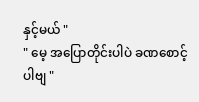နှင့်မယ် "
" မေ့ အပြောတိုင်းပါပဲ ခဏစောင့်ပါဗျ "